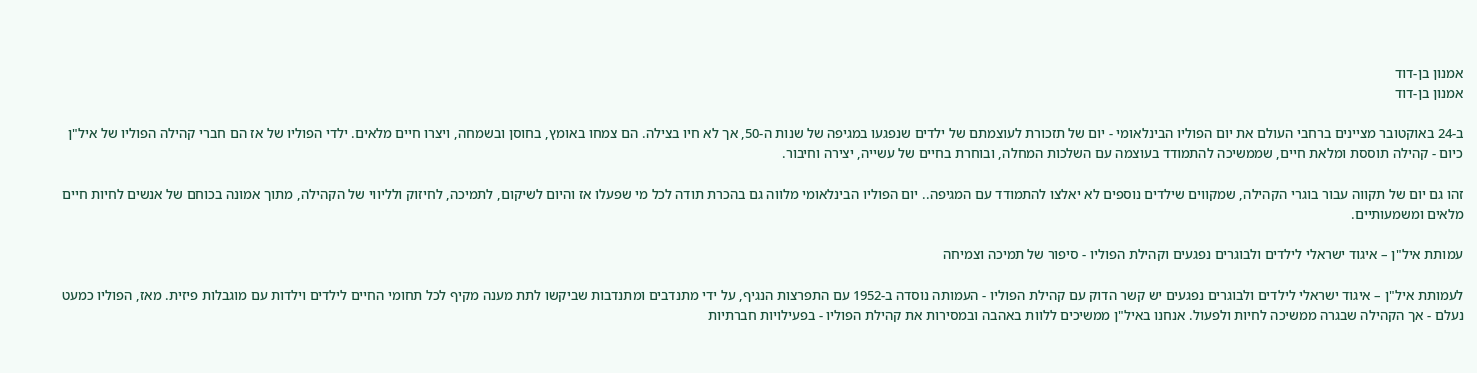אמנון בן-דוד
אמנון בן-דוד

ב-24 באוקטובר מציינים ברחבי העולם את יום הפוליו הבינלאומי - יום של תזכורת לעוצמתם של ילדים שנפגעו במגיפה של שנות ה-50, אך לא חיו בצילה. הם צמחו באומץ, בחוסן ובשמחה, ויצרו חיים מלאים. ילדי הפוליו של אז הם חברי קהילה הפוליו של איל"ן כיום - קהילה תוססת ומלאת חיים, שממשיכה להתמודד בעוצמה עם השלכות המחלה, ובוחרת בחיים של עשייה, יצירה וחיבור.

זהו גם יום של תקווה עבור בוגרי הקהילה, שמקווים שילדים נוספים לא יאלצו להתמודד עם המגיפה.. יום הפוליו הבינלאומי מלווה גם בהכרת תודה לכל מי שפעלו אז והיום לשיקום, לתמיכה, לחיזוק ולליווי של הקהילה, מתוך אמונה בכוחם של אנשים לחיות חיים מלאים ומשמעותיים.

עמותת איל"ן – איגוד ישראלי לילדים ולבוגרים נפגעים וקהילת הפוליו - סיפור של תמיכה וצמיחה

לעמותת איל"ן – איגוד ישראלי לילדים ולבוגרים נפגעים יש קשר הדוק עם קהילת הפוליו - העמותה נוסדה ב-1952 עם התפרצות הנגיף, על ידי מתנדבים ומתנדבות שביקשו לתת מענה מקיף לכל תחומי החיים לילדים וילדות עם מוגבלות פיזית. מאז, הפוליו כמעט נעלם - אך הקהילה שבגרה ממשיכה לחיות ולפעול. אנחנו באיל"ן ממשיכים ללוות באהבה ובמסירות את קהילת הפוליו - בפעילויות חברתיות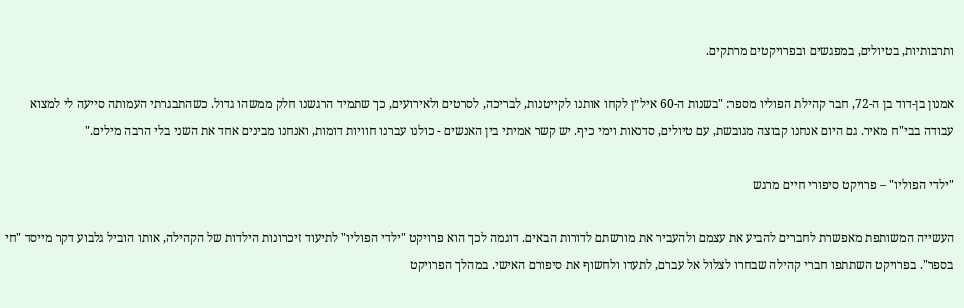ותרבותיות, בטיולים, במפגשים ובפרויקטים מרתקים.

אמנון בן-דוד בן ה-72, חבר קהילת הפוליו מספר: "בשנות ה-60 איל״ן לקחו אותנו לקייטנות, לבריכה, לסרטים ולאירועים, כך שתמיד הרגשנו חלק ממשהו גדול. כשהתבגרתי העמותה סייעה לי למצוא עבודה בבי"ח מאיר. גם היום אנחנו קבוצה מגובשת, עם טיולים, סדנאות וימי כיף. יש קשר אמיתי בין האנשים - כולנו עברנו חוויות דומות, ואנחנו מבינים אחד את השני בלי הרבה מילים."

"ילדי הפוליו" – פרויקט סיפורי חיים מרגש

העשייה המשותפת מאפשרת לחברים להביע את עצמם ולהעביר את מורשתם לדורות הבאים. דוגמה לכך הוא פרויקט "ילדי הפוליו" לתיעוד זיכרונות הילדות של הקהילה, אותו הוביל גלבוע דקר מייסד "חי בספר". בפרויקט השתתפו חברי קהילה שבחרו לצלול אל עברם, לתעדו ולחשוף את סיפורם האישי. במהלך הפרויקט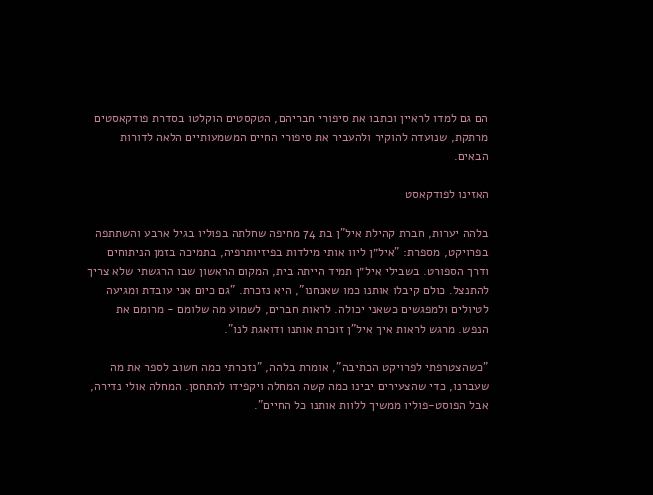הם גם למדו לראיין וכתבו את סיפורי חבריהם, הטקסטים הוקלטו בסדרת פודקאסטים מרתקת, שנועדה להוקיר ולהעביר את סיפורי החיים המשמעותיים הלאה לדורות הבאים.

האזינו לפודקאסט

בלהה יערות, חברת קהילת איל"ן בת 74 מחיפה שחלתה בפוליו בגיל ארבע והשתתפה בפרויקט, מספרת: "איל״ן ליוו אותי מילדות בפיזיותרפיה, בתמיכה בזמן הניתוחים ודרך הספורט. בשבילי איל״ן תמיד הייתה בית, המקום הראשון שבו הרגשתי שלא צריך להתנצל. כולם קיבלו אותנו כמו שאנחנו", היא נזכרת. "גם כיום אני עובדת ומגיעה לטיולים ולמפגשים כשאני יכולה. לראות חברים, לשמוע מה שלומם - מרומם את הנפש. מרגש לראות איך איל"ן זוכרת אותנו ודואגת לנו".

"כשהצטרפתי לפרויקט הכתיבה", אומרת בלהה, "נזכרתי כמה חשוב לספר את מה שעברנו, כדי שהצעירים יבינו כמה קשה המחלה ויקפידו להתחסן. המחלה אולי נדירה, אבל הפוסט-פוליו ממשיך ללוות אותנו כל החיים".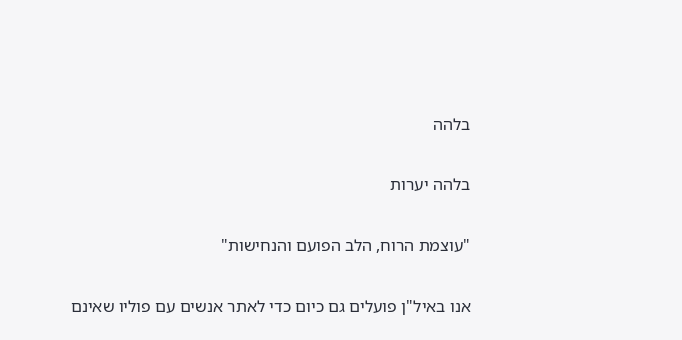בלהה

בלהה יערות

"עוצמת הרוח, הלב הפועם והנחישות"

אנו באיל"ן פועלים גם כיום כדי לאתר אנשים עם פוליו שאינם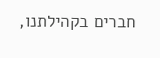חברים בקהילתנו,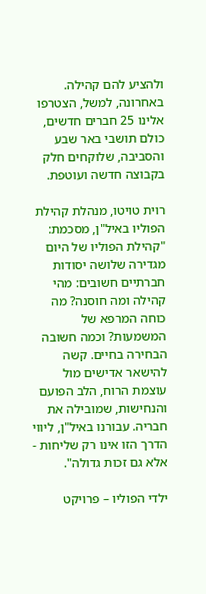ולהציע להם קהילה. באחרונה, למשל, הצטרפו אלינו 25 חברים חדשים, כולם תושבי באר שבע והסביבה, שלוקחים חלק בקבוצה חדשה ועוטפת.

רוית טויטו, מנהלת קהילת הפוליו באיל"ן, מסכמת: "קהילת הפוליו של היום מגדירה שלושה יסודות חברתיים חשובים: מהי קהילה ומה חוסנה? מה כוחה המרפא של המשמעות? וכמה חשובה הבחירה בחיים. קשה להישאר אדישים מול עוצמת הרוח, הלב הפועם והנחישות, שמובילה את חבריה. עבורנו באיל"ן, ליווי הדרך הזו אינו רק שליחות - אלא גם זכות גדולה".

ילדי הפוליו – פרויקט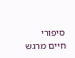סיפורי חיים מרגש